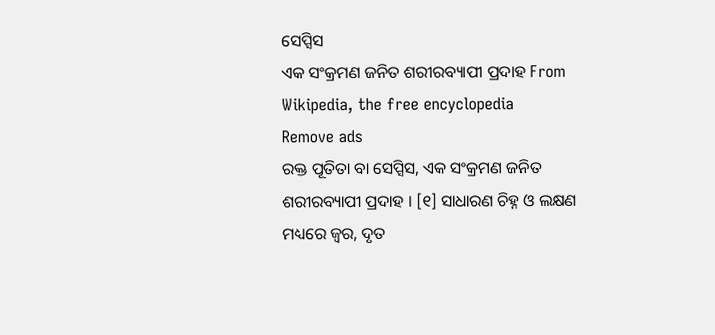ସେପ୍ସିସ
ଏକ ସଂକ୍ରମଣ ଜନିତ ଶରୀରବ୍ୟାପୀ ପ୍ରଦାହ From Wikipedia, the free encyclopedia
Remove ads
ରକ୍ତ ପୂତିତା ବା ସେପ୍ସିସ, ଏକ ସଂକ୍ରମଣ ଜନିତ ଶରୀରବ୍ୟାପୀ ପ୍ରଦାହ । [୧] ସାଧାରଣ ଚିହ୍ନ ଓ ଲକ୍ଷଣ ମଧ୍ୟରେ ଜ୍ୱର, ଦୃତ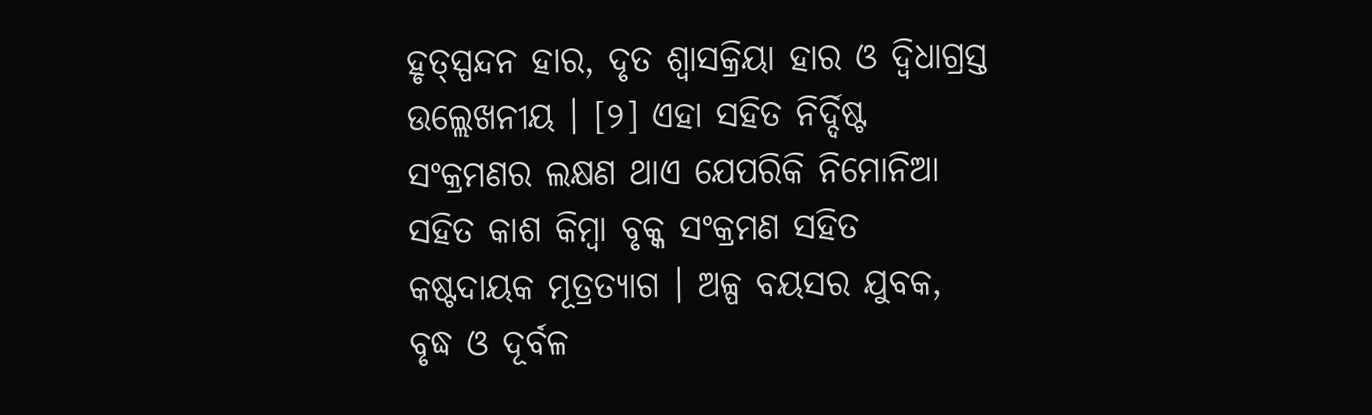ହୃତ୍ସ୍ପନ୍ଦନ ହାର, ଦୃତ ଶ୍ୱାସକ୍ରିୟା ହାର ଓ ଦ୍ୱିଧାଗ୍ରସ୍ତ ଉଲ୍ଲେଖନୀୟ । [୨] ଏହା ସହିତ ନିର୍ଦ୍ଦିଷ୍ଟ ସଂକ୍ରମଣର ଲକ୍ଷଣ ଥାଏ ଯେପରିକି ନିମୋନିଆ ସହିତ କାଶ କିମ୍ବା ବୃକ୍କ ସଂକ୍ରମଣ ସହିତ କଷ୍ଟଦାୟକ ମୂତ୍ରତ୍ୟାଗ । ଅଳ୍ପ ବୟସର ଯୁବକ, ବୃଦ୍ଧ ଓ ଦୂର୍ବଳ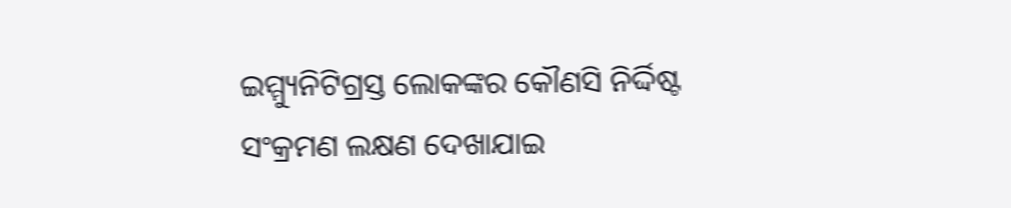ଇମ୍ମ୍ୟୁନିଟିଗ୍ରସ୍ତ ଲୋକଙ୍କର କୌଣସି ନିର୍ଦ୍ଦିଷ୍ଟ ସଂକ୍ରମଣ ଲକ୍ଷଣ ଦେଖାଯାଇ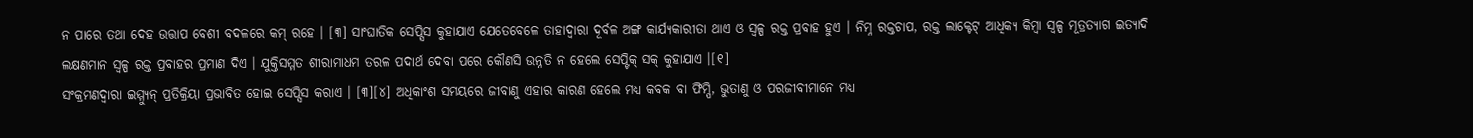ନ ପାରେ ତଥା ଦେହ ଉତ୍ତାପ ବେଶୀ ବଦଳରେ କମ୍ ରହେ । [୩] ସାଂଘାତିକ ସେପ୍ସିସ କୁହାଯାଏ ଯେତେବେଳେ ତାହାଦ୍ୱାରା ଦୂର୍ବଳ ଅଙ୍ଗ କାର୍ଯ୍ୟକାରୀତା ଥାଏ ଓ ସ୍ୱଳ୍ପ ରକ୍ତ ପ୍ରବାହ ହୁଏ । ନିମ୍ନ ରକ୍ତଚାପ, ରକ୍ତ ଲାକ୍ଟେଟ୍ ଆଧିକ୍ୟ କିମ୍ବା ସ୍ୱଳ୍ପ ମୂତ୍ରତ୍ୟାଗ ଇତ୍ୟାଦି ଲକ୍ଷଣମାନ ସ୍ୱଳ୍ପ ରକ୍ତ ପ୍ରବାହର ପ୍ରମାଣ ଦିଏ । ଯୁକ୍ତିସମ୍ମତ ଶୀରାମାଧମ ତରଳ ପଦାର୍ଥ ଦେବା ପରେ କୌଣସି ଉନ୍ନତି ନ ହେଲେ ସେପ୍ଟିକ୍ ସକ୍ କୁହାଯାଏ ।[୧]
ସଂକ୍ରମଣଦ୍ୱାରା ଇମ୍ମ୍ୟୁନ୍ ପ୍ରତିକ୍ରିୟା ପ୍ରଭାବିତ ହୋଇ ସେପ୍ସିସ କରାଏ । [୩][୪] ଅଧିକାଂଶ ସମୟରେ ଜୀବାଣୁ ଏହାର କାରଣ ହେଲେ ମଧ୍ୟ କବକ ବା ଫିମ୍ପି, ଭୁତାଣୁ ଓ ପରଜୀବୀମାନେ ମଧ୍ୟ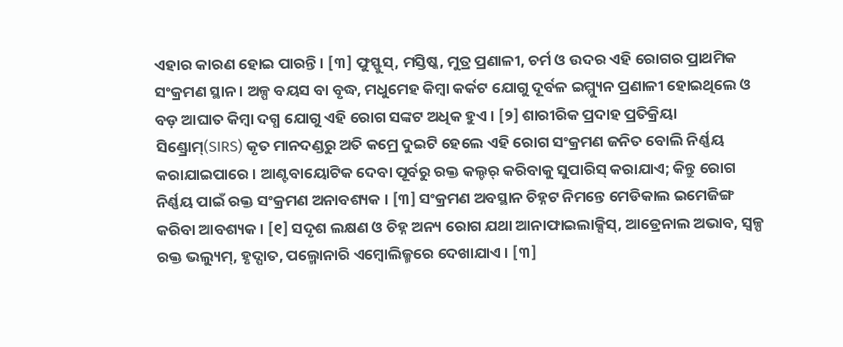ଏହାର କାରଣ ହୋଇ ପାରନ୍ତି । [୩] ଫୁସ୍ଫୁସ୍, ମସ୍ତିଷ୍କ, ମୁତ୍ର ପ୍ରଣାଳୀ, ଚର୍ମ ଓ ଉଦର ଏହି ରୋଗର ପ୍ରାଥମିକ ସଂକ୍ରମଣ ସ୍ଥାନ । ଅଳ୍ପ ବୟସ ବା ବୃଦ୍ଧ, ମଧୁମେହ କିମ୍ବା କର୍କଟ ଯୋଗୁ ଦୂର୍ବଳ ଇମ୍ମ୍ୟୁନ ପ୍ରଣାଳୀ ହୋଇଥିଲେ ଓ ବଡ଼ ଆଘାତ କିମ୍ବା ଦଗ୍ଧ ଯୋଗୁ ଏହି ରୋଗ ସଙ୍କଟ ଅଧିକ ହୁଏ । [୨] ଶାରୀରିକ ପ୍ରଦାହ ପ୍ରତିକ୍ରିୟା ସିଣ୍ଡ୍ରୋମ୍(SIRS) କୃତ ମାନଦଣ୍ଡରୁ ଅତି କମ୍ରେ ଦୁଇଟି ହେଲେ ଏହି ରୋଗ ସଂକ୍ରମଣ ଜନିତ ବୋଲି ନିର୍ଣ୍ଣୟ କରାଯାଇପାରେ । ଆଣ୍ଟବାୟୋଟିକ ଦେବା ପୂର୍ବରୁ ରକ୍ତ କଲ୍ଚର୍ କରିବାକୁ ସୁପାରିସ୍ କରାଯାଏ; କିନ୍ତୁ ରୋଗ ନିର୍ଣ୍ଣୟ ପାଇଁ ରକ୍ତ ସଂକ୍ରମଣ ଅନାବଶ୍ୟକ । [୩] ସଂକ୍ରମଣ ଅବସ୍ଥାନ ଚିହ୍ନଟ ନିମନ୍ତେ ମେଡିକାଲ ଇମେଜିଙ୍ଗ କରିବା ଆବଶ୍ୟକ । [୧] ସଦୃଶ ଲକ୍ଷଣ ଓ ଚିହ୍ନ ଅନ୍ୟ ରୋଗ ଯଥା ଆନାଫାଇଲାକ୍ସିସ୍, ଆଡ୍ରେନାଲ ଅଭାବ, ସ୍ୱଳ୍ପ ରକ୍ତ ଭଲ୍ୟୁମ୍, ହୃଦ୍ପାତ, ପଲ୍ମୋନାରି ଏମ୍ବୋଲିଜ୍ମରେ ଦେଖାଯାଏ । [୩]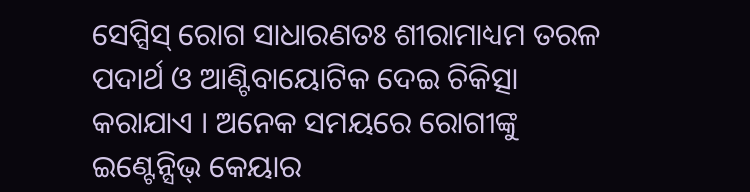ସେପ୍ସିସ୍ ରୋଗ ସାଧାରଣତଃ ଶୀରାମାଧ୍ୟମ ତରଳ ପଦାର୍ଥ ଓ ଆଣ୍ଟିବାୟୋଟିକ ଦେଇ ଚିକିତ୍ସା କରାଯାଏ । ଅନେକ ସମୟରେ ରୋଗୀଙ୍କୁ ଇଣ୍ଟେନ୍ସିଭ୍ କେୟାର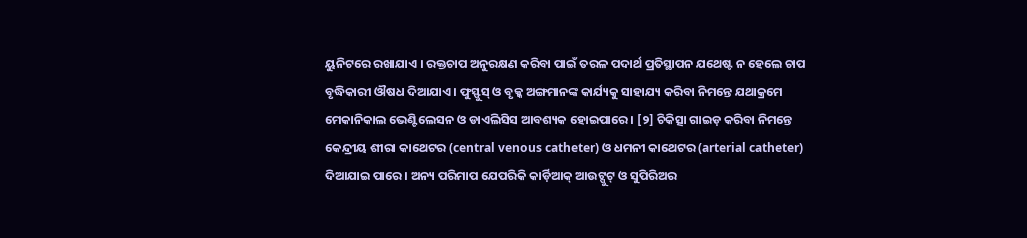ୟୁନିଟରେ ରଖାଯାଏ । ରକ୍ତଚାପ ଅନୁରକ୍ଷଣ କରିବା ପାଇଁ ତରଳ ପଦାର୍ଥ ପ୍ରତିସ୍ଥାପନ ଯଥେଷ୍ଟ ନ ହେଲେ ଚାପ ବୃଦ୍ଧିକାରୀ ଔଷଧ ଦିଆଯାଏ । ଫୁସ୍ଫୁସ୍ ଓ ବୃକ୍କ ଅଙ୍ଗମାନଙ୍କ କାର୍ଯ୍ୟକୁ ସାହାଯ୍ୟ କରିବା ନିମନ୍ତେ ଯଥାକ୍ରମେ ମେକାନିକାଲ ଭେଣ୍ଟିଲେସନ ଓ ଡାଏଲିସିସ ଆବଶ୍ୟକ ହୋଇପାରେ । [୨] ଚିକିତ୍ସା ଗାଇଡ଼ କରିବା ନିମନ୍ତେ କେନ୍ଦ୍ରୀୟ ଶୀରା କାଥେଟର (central venous catheter) ଓ ଧମନୀ କାଥେଟର (arterial catheter) ଦିଆଯାଇ ପାରେ । ଅନ୍ୟ ପରିମାପ ଯେପରିକି କାର୍ଡ଼ିଆକ୍ ଆଉଟ୍ପୁଟ୍ ଓ ସୁପିରିଅର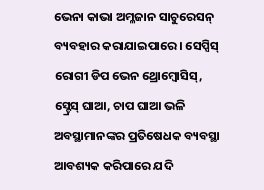ଭେନା କାଭା ଅମ୍ଳଜାନ ସାଚୁରେସନ୍ ବ୍ୟବହାର କରାଯାଇପାରେ । ସେପ୍ସିସ୍ ରୋଗୀ ଡିପ ଭେନ ଥ୍ରୋମ୍ବୋସିସ୍, ସ୍ଟ୍ରେସ୍ ଘାଆ, ଚାପ ଘାଆ ଭଳି ଅବସ୍ଥାମାନଙ୍କର ପ୍ରତିଷେଧକ ବ୍ୟବସ୍ଥା ଆବଶ୍ୟକ କରିପାରେ ଯଦି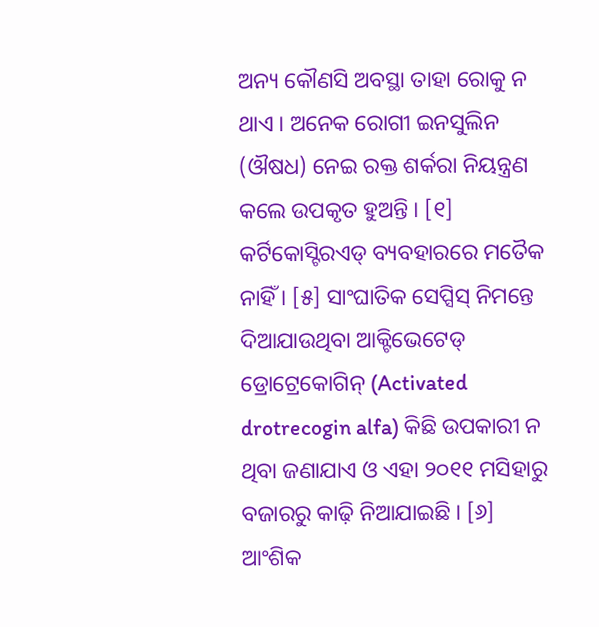ଅନ୍ୟ କୌଣସି ଅବସ୍ଥା ତାହା ରୋକୁ ନ ଥାଏ । ଅନେକ ରୋଗୀ ଇନସୁଲିନ (ଔଷଧ) ନେଇ ରକ୍ତ ଶର୍କରା ନିୟନ୍ତ୍ରଣ କଲେ ଉପକୃତ ହୁଅନ୍ତି । [୧] କର୍ଟିକୋସ୍ଟିରଏଡ୍ ବ୍ୟବହାରରେ ମତୈକ ନାହିଁ । [୫] ସାଂଘାତିକ ସେପ୍ସିସ୍ ନିମନ୍ତେ ଦିଆଯାଉଥିବା ଆକ୍ଟିଭେଟେଡ୍ ଡ୍ରୋଟ୍ରେକୋଗିନ୍ (Activated drotrecogin alfa) କିଛି ଉପକାରୀ ନ ଥିବା ଜଣାଯାଏ ଓ ଏହା ୨୦୧୧ ମସିହାରୁ ବଜାରରୁ କାଢ଼ି ନିଆଯାଇଛି । [୬]
ଆଂଶିକ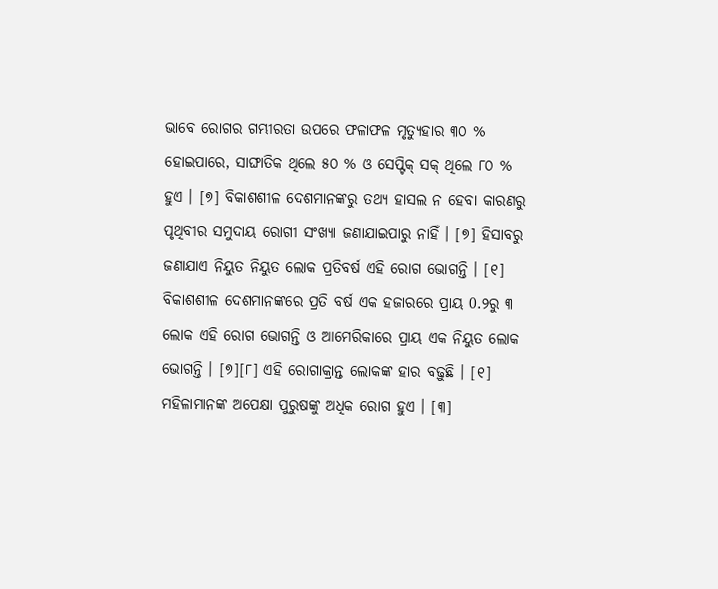ଭାବେ ରୋଗର ଗମ୍ଭୀରତା ଉପରେ ଫଳାଫଳ ମୃତ୍ୟୁହାର ୩୦ % ହୋଇପାରେ, ସାଙ୍ଘାତିକ ଥିଲେ ୫୦ % ଓ ସେପ୍ଟିକ୍ ସକ୍ ଥିଲେ ୮୦ % ହୁଏ । [୭] ବିକାଶଶୀଳ ଦେଶମାନଙ୍କରୁ ତଥ୍ୟ ହାସଲ ନ ହେବା କାରଣରୁ ପୃଥିବୀର ସମୁଦାୟ ରୋଗୀ ସଂଖ୍ୟା ଜଣାଯାଇପାରୁ ନାହିଁ । [୭] ହିସାବରୁ ଜଣାଯାଏ ନିୟୁତ ନିୟୁତ ଲୋକ ପ୍ରତିବର୍ଷ ଏହି ରୋଗ ଭୋଗନ୍ତି । [୧] ବିକାଶଶୀଳ ଦେଶମାନଙ୍କରେ ପ୍ରତି ବର୍ଷ ଏକ ହଜାରରେ ପ୍ରାୟ 0.୨ରୁ ୩ ଲୋକ ଏହି ରୋଗ ଭୋଗନ୍ତି ଓ ଆମେରିକାରେ ପ୍ରାୟ ଏକ ନିୟୁତ ଲୋକ ଭୋଗନ୍ତି । [୭][୮] ଏହି ରୋଗାକ୍ରାନ୍ତ ଲୋକଙ୍କ ହାର ବଢ଼ୁଛି । [୧] ମହିଳାମାନଙ୍କ ଅପେକ୍ଷା ପୁରୁଷଙ୍କୁ ଅଧିକ ରୋଗ ହୁଏ । [୩]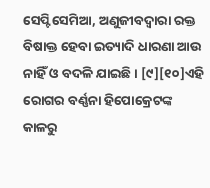ସେପ୍ଟିସେମିଆ, ଅଣୁଜୀବଦ୍ୱାରା ରକ୍ତ ବିଷାକ୍ତ ହେବା ଇତ୍ୟାଦି ଧାରଣା ଆଉ ନାହିଁ ଓ ବଦଳି ଯାଇଛି । [୯][୧୦]ଏହି ରୋଗର ବର୍ଣ୍ଣନା ହିପୋକ୍ରେଟଙ୍କ କାଳରୁ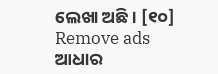ଲେଖା ଅଛି । [୧୦]
Remove ads
ଆଧାର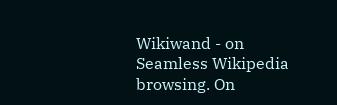Wikiwand - on
Seamless Wikipedia browsing. On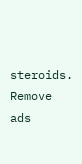steroids.
Remove ads